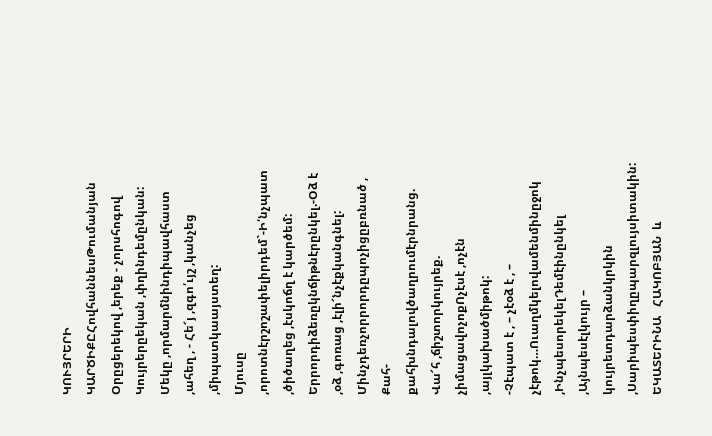ԿՈՒՅՐԵՐԻ ԿԱՐԾԻՔԸՀովհաննեսԹումանյան
Օրըցերեկով ,երեք - չորսհոգով
Կույրերըեկան ,փղինդեմընկան:
Մեկը ,որմարմնինդիպավհաստ ,ահեղ , - Հե՜յ ,զգո՛ւյշ ,կանչեց ,միպատկաայստեղ:
Մյուսը ,որոտնէրշոշափելիրդեմ`-Ի՛նչպատ ,ծիծաղեց ,էսկոճղ է կարծեմ:
Երրորդիձեռըկնճիթնէրընկել.-Օձ է ,օձ ,գոռաց ,էլի՜նչէքկանգնել:
Մինչդեռչորրորդըպոչիցըբռնած , Քահ-քահխնդալովծաղրումէրնրանց. Վա՜հ ,ճիշտորկույրեք. չիմացավոչոքՈչէսէ ,ոչէն ,այլկախածմիթոկ:
-Չէպատ է , – չէօձ է , – չէթոկ…Ուաղմկելովամենմինըջոկ ,ԻնչպեսորեկելԴեմէինընկել ,Այնպեսէլկույր – կույրետդարձանկրկին ,Սարիպեսփիղըպարզլույսիտակին:
ԵԿԱՏԵՐԻՆԱ   ՀԱԿՈԲՅԱՆ  և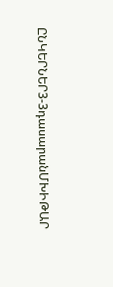ԸՆԿԵՐՆԵՐ3-3դասարանՄԽԻԹԱՐ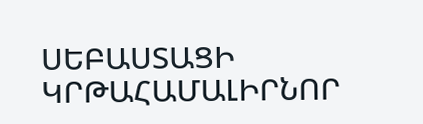ՍԵԲԱՍՏԱՑԻ  ԿՐԹԱՀԱՄԱԼԻՐՆՈՐ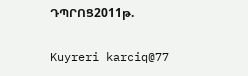ԴՊՐՈՑ2011թ.

Kuyreri karciq@77